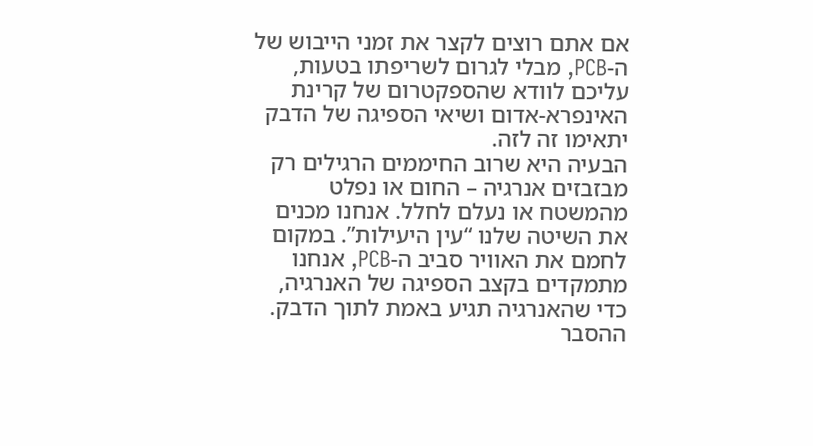אם אתם רוצים לקצר את זמני הייבוש של ה-PCB, מבלי לגרום לשריפתו בטעות, עליכם לוודא שהספקטרום של קרינת האינפרא-אדום ושיאי הספיגה של הדבק יתאימו זה לזה.
הבעיה היא שרוב החיממים הרגילים רק מבזבזים אנרגיה – החום או נפלט מהמשטח או נעלם לחלל. אנחנו מכנים את השיטה שלנו “עין היעילות”. במקום לחמם את האוויר סביב ה-PCB, אנחנו מתמקדים בקצב הספיגה של האנרגיה, כדי שהאנרגיה תגיע באמת לתוך הדבק.
ההסבר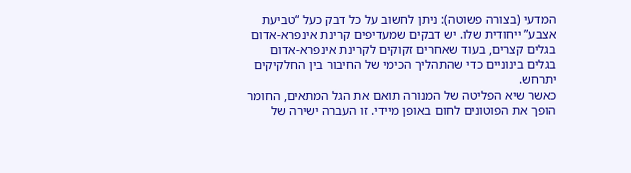המדעי (בצורה פשוטה): ניתן לחשוב על כל דבק כעל “טביעת אצבע” ייחודית שלו. יש דבקים שמעדיפים קרינת אינפרא-אדום בגלים קצרים, בעוד שאחרים זקוקים לקרינת אינפרא-אדום בגלים בינוניים כדי שהתהליך הכימי של החיבור בין החלקיקים יתרחש.
כאשר שיא הפליטה של המנורה תואם את הגל המתאים, החומר הופך את הפוטונים לחום באופן מיידי. זו העברה ישירה של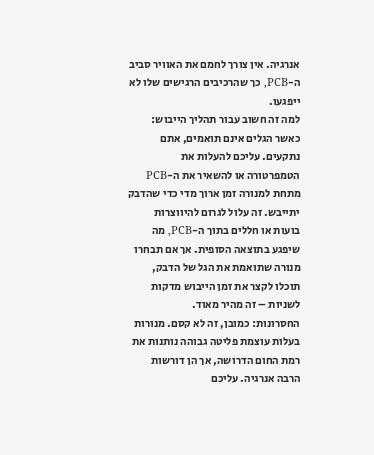אנרגיה. אין צורך לחמם את האוויר סביב ה-PCB, כך שהרכיבים הרגישים שלו לא ייפגעו.
למה זה חשוב עבור תהליך הייבוש: כאשר הגלים אינם תואמים, אתם נתקעים. עליכם להעלות את הטמפרטורה או להשאיר את ה-PCB מתחת למנורה זמן ארוך מדי כדי שהדבק יתייבש. זה עלול לגרום להיווצרות בועות או חללים בתוך ה-PCB, מה שיפגע בתוצאה הסופית. אך אם תבחרו מנורה שתואמת את הגל של הדבק, תוכלו לקצר את זמן הייבוש מדקות לשניות – זה מהיר מאוד.
החסרונות: כמובן, זה לא קסם. מנורות בעלות עוצמת פליטה גבוהה נותנות את רמת החום הדרושה, אך הן דורשות הרבה אנרגיה. עליכם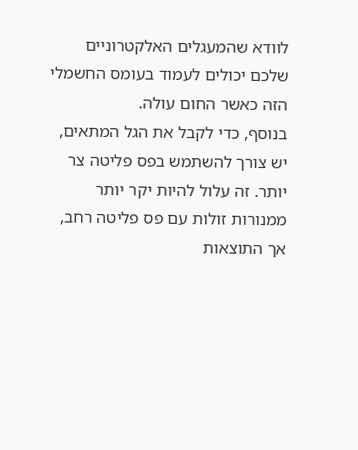לוודא שהמעגלים האלקטרוניים שלכם יכולים לעמוד בעומס החשמלי הזה כאשר החום עולה.
בנוסף, כדי לקבל את הגל המתאים, יש צורך להשתמש בפס פליטה צר יותר. זה עלול להיות יקר יותר ממנורות זולות עם פס פליטה רחב, אך התוצאות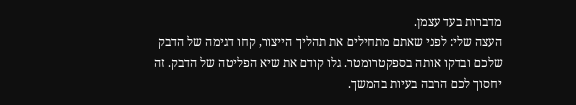מדברות בעד עצמן.
העצה שלי: לפני שאתם מתחילים את תהליך הייצור, קחו דגימה של הדבק שלכם ובדקו אותה בספקטרומטר. גלו קודם את שיא הפליטה של הדבק. זה יחסוך לכם הרבה בעיות בהמשך.